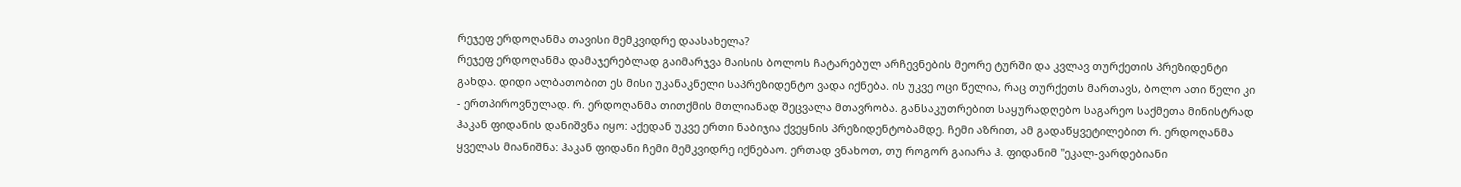რეჯეფ ერდოღანმა თავისი მემკვიდრე დაასახელა?
რეჯეფ ერდოღანმა დამაჯერებლად გაიმარჯვა მაისის ბოლოს ჩატარებულ არჩევნების მეორე ტურში და კვლავ თურქეთის პრეზიდენტი გახდა. დიდი ალბათობით ეს მისი უკანაკნელი საპრეზიდენტო ვადა იქნება. ის უკვე ოცი წელია, რაც თურქეთს მართავს, ბოლო ათი წელი კი - ერთპიროვნულად. რ. ერდოღანმა თითქმის მთლიანად შეცვალა მთავრობა. განსაკუთრებით საყურადღებო საგარეო საქმეთა მინისტრად ჰაკან ფიდანის დანიშვნა იყო: აქედან უკვე ერთი ნაბიჯია ქვეყნის პრეზიდენტობამდე. ჩემი აზრით, ამ გადაწყვეტილებით რ. ერდოღანმა ყველას მიანიშნა: ჰაკან ფიდანი ჩემი მემკვიდრე იქნებაო. ერთად ვნახოთ, თუ როგორ გაიარა ჰ. ფიდანიმ "ეკალ-ვარდებიანი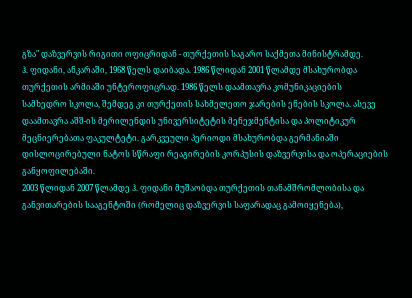გზა" დაზვერვის რიგითი ოფიცრიდან - თურქეთის საგარო საქმეთა მინისტრამდე.
ჰ. ფიდანი, ანკარაში, 1968 წელს დაიბადა. 1986 წლიდან 2001 წლამდე მსახურობდა თურქეთის არმიაში უნტეროფიცრად. 1986 წელს დაამთავრა კომუნიკაციების სამხედრო სკოლა, შემდეგ კი თურქეთის სახმელეთო ჯარების ენების სკოლა. ასევე დაამთავრა აშშ-ის მერილენდის უნივერსიტეტის მენეჯმენტისა და პოლიტიკურ მეცნიერებათა ფაკულტეტი. გარკვეული პერიოდი მსახურობდა გერმანიაში დისლოცირებული ნატოს სწრაფი რეაგირების კორპუსის დაზვერვისა და ოპერაციების განყოფილებაში.
2003 წლიდან 2007 წლამდე ჰ. ფიდანი მუშაობდა თურქეთის თანამშრომლობისა და განვითარების სააგენტოში (რომელიც დაზვერვის საფარადაც გამოიყენება),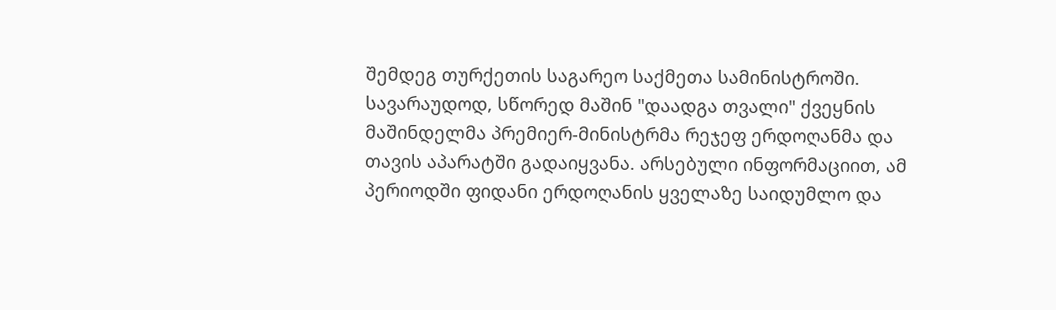შემდეგ თურქეთის საგარეო საქმეთა სამინისტროში. სავარაუდოდ, სწორედ მაშინ "დაადგა თვალი" ქვეყნის მაშინდელმა პრემიერ-მინისტრმა რეჯეფ ერდოღანმა და თავის აპარატში გადაიყვანა. არსებული ინფორმაციით, ამ პერიოდში ფიდანი ერდოღანის ყველაზე საიდუმლო და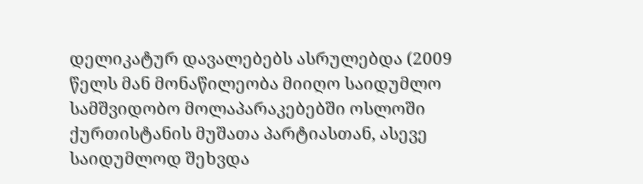დელიკატურ დავალებებს ასრულებდა (2009 წელს მან მონაწილეობა მიიღო საიდუმლო სამშვიდობო მოლაპარაკებებში ოსლოში ქურთისტანის მუშათა პარტიასთან, ასევე საიდუმლოდ შეხვდა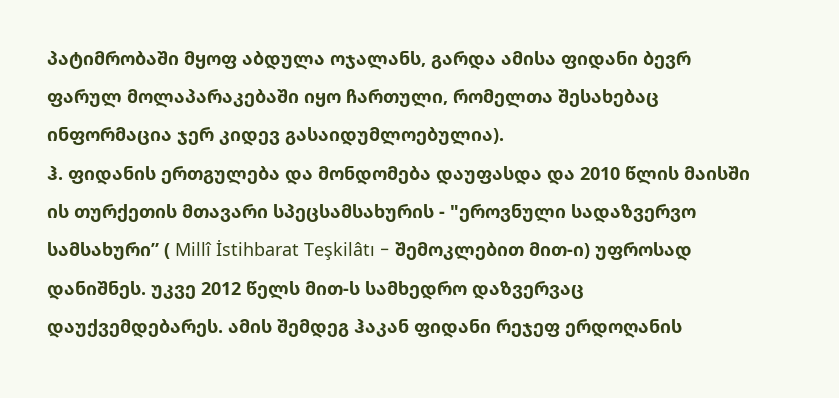პატიმრობაში მყოფ აბდულა ოჯალანს, გარდა ამისა ფიდანი ბევრ ფარულ მოლაპარაკებაში იყო ჩართული, რომელთა შესახებაც ინფორმაცია ჯერ კიდევ გასაიდუმლოებულია).
ჰ. ფიდანის ერთგულება და მონდომება დაუფასდა და 2010 წლის მაისში ის თურქეთის მთავარი სპეცსამსახურის - "ეროვნული სადაზვერვო სამსახური” ( Millî İstihbarat Teşkilâtı - შემოკლებით მით-ი) უფროსად დანიშნეს. უკვე 2012 წელს მით-ს სამხედრო დაზვერვაც დაუქვემდებარეს. ამის შემდეგ ჰაკან ფიდანი რეჯეფ ერდოღანის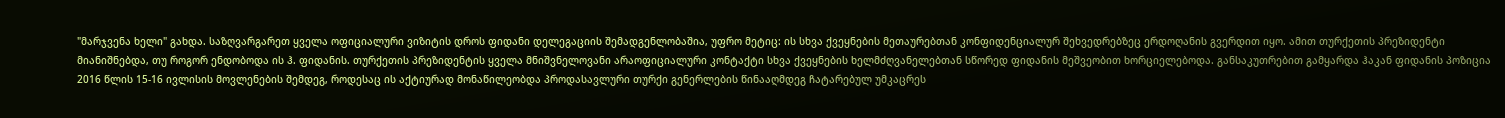"მარჯვენა ხელი" გახდა. საზღვარგარეთ ყველა ოფიციალური ვიზიტის დროს ფიდანი დელეგაციის შემადგენლობაშია, უფრო მეტიც: ის სხვა ქვეყნების მეთაურებთან კონფიდენციალურ შეხვედრებზეც ერდოღანის გვერდით იყო. ამით თურქეთის პრეზიდენტი მიანიშნებდა, თუ როგორ ენდობოდა ის ჰ. ფიდანის. თურქეთის პრეზიდენტის ყველა მნიშვნელოვანი არაოფიციალური კონტაქტი სხვა ქვეყნების ხელმძღვანელებთან სწორედ ფიდანის მეშვეობით ხორციელებოდა. განსაკუთრებით გამყარდა ჰაკან ფიდანის პოზიცია 2016 წლის 15-16 ივლისის მოვლენების შემდეგ, როდესაც ის აქტიურად მონაწილეობდა პროდასავლური თურქი გენერლების წინააღმდეგ ჩატარებულ უმკაცრეს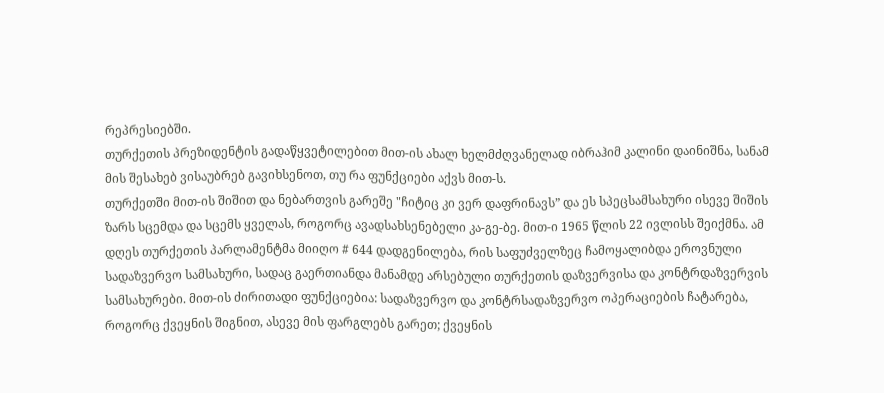რეპრესიებში.
თურქეთის პრეზიდენტის გადაწყვეტილებით მით-ის ახალ ხელმძღვანელად იბრაჰიმ კალინი დაინიშნა, სანამ მის შესახებ ვისაუბრებ გავიხსენოთ, თუ რა ფუნქციები აქვს მით-ს.
თურქეთში მით-ის შიშით და ნებართვის გარეშე "ჩიტიც კი ვერ დაფრინავს” და ეს სპეცსამსახური ისევე შიშის ზარს სცემდა და სცემს ყველას, როგორც ავადსახსენებელი კა-გე-ბე. მით-ი 1965 წლის 22 ივლისს შეიქმნა. ამ დღეს თურქეთის პარლამენტმა მიიღო # 644 დადგენილება, რის საფუძველზეც ჩამოყალიბდა ეროვნული სადაზვერვო სამსახური, სადაც გაერთიანდა მანამდე არსებული თურქეთის დაზვერვისა და კონტრდაზვერვის სამსახურები. მით-ის ძირითადი ფუნქციებია: სადაზვერვო და კონტრსადაზვერვო ოპერაციების ჩატარება, როგორც ქვეყნის შიგნით, ასევე მის ფარგლებს გარეთ; ქვეყნის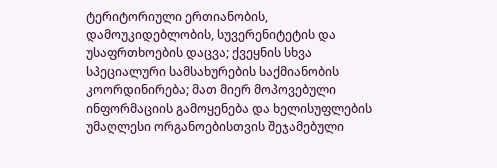ტერიტორიული ერთიანობის, დამოუკიდებლობის, სუვერენიტეტის და უსაფრთხოების დაცვა; ქვეყნის სხვა სპეციალური სამსახურების საქმიანობის კოორდინირება; მათ მიერ მოპოვებული ინფორმაციის გამოყენება და ხელისუფლების უმაღლესი ორგანოებისთვის შეჯამებული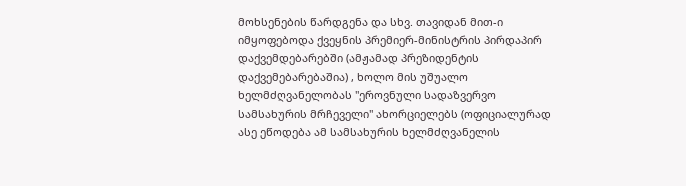მოხსენების წარდგენა და სხვ. თავიდან მით-ი იმყოფებოდა ქვეყნის პრემიერ-მინისტრის პირდაპირ დაქვემდებარებში (ამჟამად პრეზიდენტის დაქვემებარებაშია) , ხოლო მის უშუალო ხელმძღვანელობას "ეროვნული სადაზვერვო სამსახურის მრჩეველი" ახორციელებს (ოფიციალურად ასე ეწოდება ამ სამსახურის ხელმძღვანელის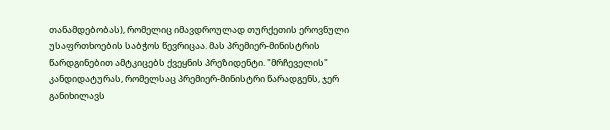თანამდებობას), რომელიც იმავდროულად თურქეთის ეროვნული უსაფრთხოების საბჭოს წევრიცაა. მას პრემიერ-მინისტრის წარდგინებით ამტკიცებს ქვეყნის პრეზიდენტი. "მრჩეველის" კანდიდატურას, რომელსაც პრემიერ-მინისტრი წარადგენს, ჯერ განიხილავს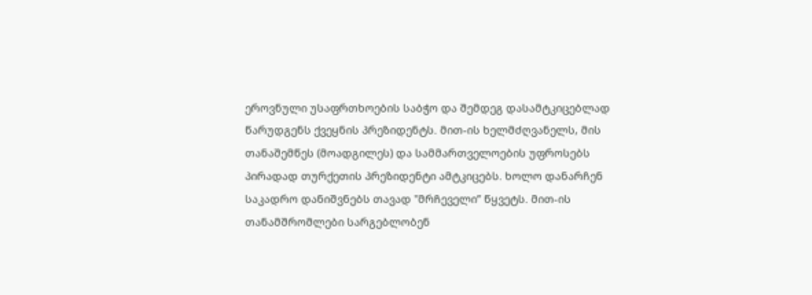ეროვნული უსაფრთხოების საბჭო და შემდეგ დასამტკიცებლად წარუდგენს ქვეყნის პრეზიდენტს. მით-ის ხელმძღვანელს, მის თანაშემწეს (მოადგილეს) და სამმართველოების უფროსებს პირადად თურქეთის პრეზიდენტი ამტკიცებს. ხოლო დანარჩენ საკადრო დანიშვნებს თავად "მრჩეველი” წყვეტს. მით-ის თანამშრომლები სარგებლობენ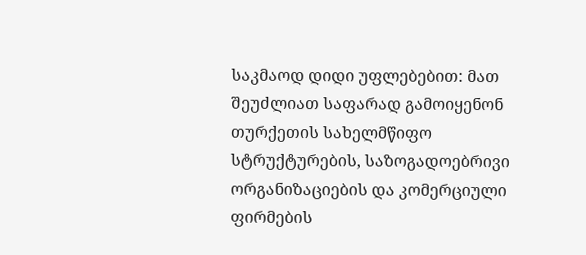საკმაოდ დიდი უფლებებით: მათ შეუძლიათ საფარად გამოიყენონ თურქეთის სახელმწიფო სტრუქტურების, საზოგადოებრივი ორგანიზაციების და კომერციული ფირმების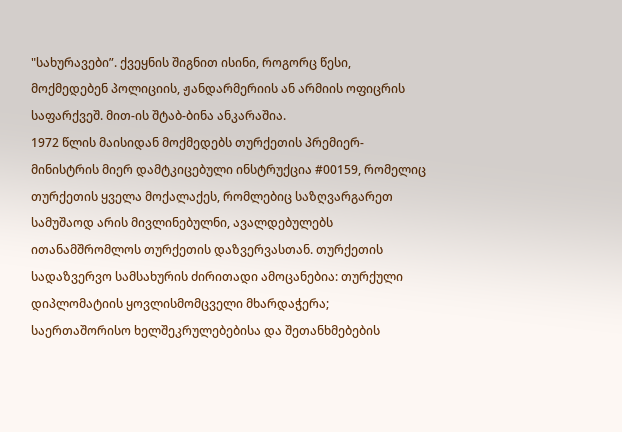"სახურავები”. ქვეყნის შიგნით ისინი, როგორც წესი, მოქმედებენ პოლიციის, ჟანდარმერიის ან არმიის ოფიცრის საფარქვეშ. მით-ის შტაბ-ბინა ანკარაშია.
1972 წლის მაისიდან მოქმედებს თურქეთის პრემიერ-მინისტრის მიერ დამტკიცებული ინსტრუქცია #00159, რომელიც თურქეთის ყველა მოქალაქეს, რომლებიც საზღვარგარეთ სამუშაოდ არის მივლინებულნი, ავალდებულებს ითანამშრომლოს თურქეთის დაზვერვასთან. თურქეთის სადაზვერვო სამსახურის ძირითადი ამოცანებია: თურქული დიპლომატიის ყოვლისმომცველი მხარდაჭერა; საერთაშორისო ხელშეკრულებებისა და შეთანხმებების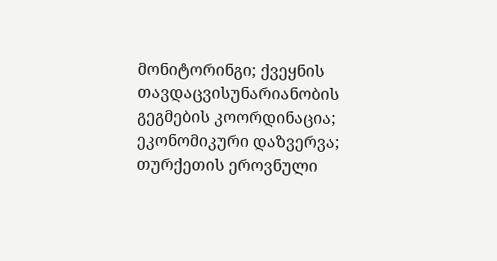მონიტორინგი; ქვეყნის თავდაცვისუნარიანობის გეგმების კოორდინაცია; ეკონომიკური დაზვერვა; თურქეთის ეროვნული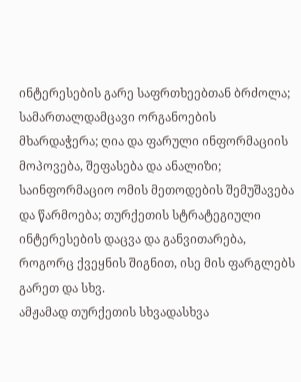ინტერესების გარე საფრთხეებთან ბრძოლა; სამართალდამცავი ორგანოების მხარდაჭერა; ღია და ფარული ინფორმაციის მოპოვება, შეფასება და ანალიზი; საინფორმაციო ომის მეთოდების შემუშავება და წარმოება; თურქეთის სტრატეგიული ინტერესების დაცვა და განვითარება, როგორც ქვეყნის შიგნით, ისე მის ფარგლებს გარეთ და სხვ.
ამჟამად თურქეთის სხვადასხვა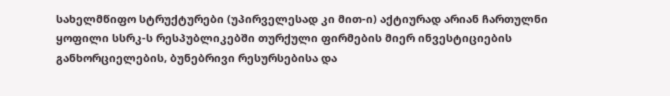სახელმწიფო სტრუქტურები (უპირველესად კი მით-ი) აქტიურად არიან ჩართულნი ყოფილი სსრკ-ს რესპუბლიკებში თურქული ფირმების მიერ ინვესტიციების განხორციელების, ბუნებრივი რესურსებისა და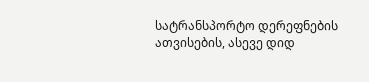სატრანსპორტო დერეფნების ათვისების, ასევე დიდ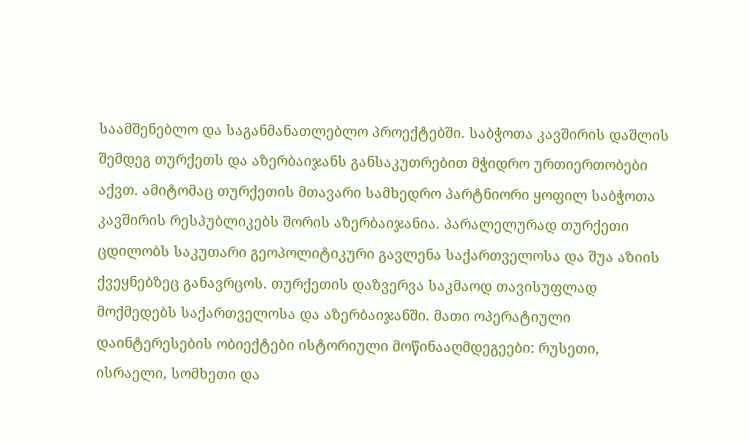საამშენებლო და საგანმანათლებლო პროექტებში. საბჭოთა კავშირის დაშლის შემდეგ თურქეთს და აზერბაიჯანს განსაკუთრებით მჭიდრო ურთიერთობები აქვთ. ამიტომაც თურქეთის მთავარი სამხედრო პარტნიორი ყოფილ საბჭოთა კავშირის რესპუბლიკებს შორის აზერბაიჯანია. პარალელურად თურქეთი ცდილობს საკუთარი გეოპოლიტიკური გავლენა საქართველოსა და შუა აზიის ქვეყნებზეც განავრცოს. თურქეთის დაზვერვა საკმაოდ თავისუფლად მოქმედებს საქართველოსა და აზერბაიჯანში. მათი ოპერატიული დაინტერესების ობიექტები ისტორიული მოწინააღმდეგეები: რუსეთი, ისრაელი, სომხეთი და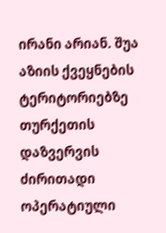ირანი არიან. შუა აზიის ქვეყნების ტერიტორიებზე თურქეთის დაზვერვის ძირითადი ოპერატიული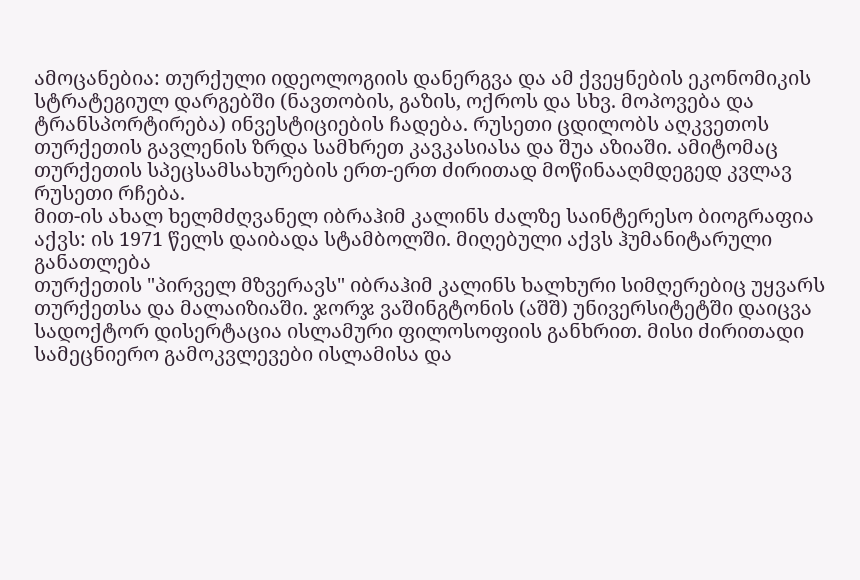ამოცანებია: თურქული იდეოლოგიის დანერგვა და ამ ქვეყნების ეკონომიკის სტრატეგიულ დარგებში (ნავთობის, გაზის, ოქროს და სხვ. მოპოვება და ტრანსპორტირება) ინვესტიციების ჩადება. რუსეთი ცდილობს აღკვეთოს თურქეთის გავლენის ზრდა სამხრეთ კავკასიასა და შუა აზიაში. ამიტომაც თურქეთის სპეცსამსახურების ერთ-ერთ ძირითად მოწინააღმდეგედ კვლავ რუსეთი რჩება.
მით-ის ახალ ხელმძღვანელ იბრაჰიმ კალინს ძალზე საინტერესო ბიოგრაფია აქვს: ის 1971 წელს დაიბადა სტამბოლში. მიღებული აქვს ჰუმანიტარული განათლება
თურქეთის "პირველ მზვერავს" იბრაჰიმ კალინს ხალხური სიმღერებიც უყვარს
თურქეთსა და მალაიზიაში. ჯორჯ ვაშინგტონის (აშშ) უნივერსიტეტში დაიცვა სადოქტორ დისერტაცია ისლამური ფილოსოფიის განხრით. მისი ძირითადი სამეცნიერო გამოკვლევები ისლამისა და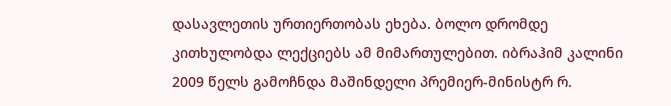დასავლეთის ურთიერთობას ეხება. ბოლო დრომდე კითხულობდა ლექციებს ამ მიმართულებით. იბრაჰიმ კალინი 2009 წელს გამოჩნდა მაშინდელი პრემიერ-მინისტრ რ.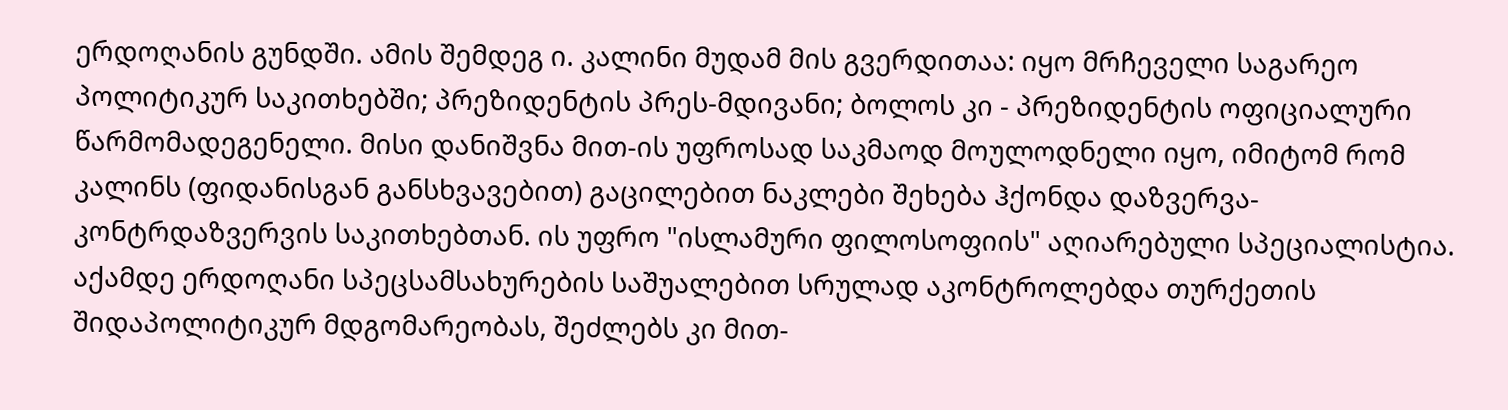ერდოღანის გუნდში. ამის შემდეგ ი. კალინი მუდამ მის გვერდითაა: იყო მრჩეველი საგარეო პოლიტიკურ საკითხებში; პრეზიდენტის პრეს-მდივანი; ბოლოს კი - პრეზიდენტის ოფიციალური წარმომადეგენელი. მისი დანიშვნა მით-ის უფროსად საკმაოდ მოულოდნელი იყო, იმიტომ რომ კალინს (ფიდანისგან განსხვავებით) გაცილებით ნაკლები შეხება ჰქონდა დაზვერვა-კონტრდაზვერვის საკითხებთან. ის უფრო "ისლამური ფილოსოფიის" აღიარებული სპეციალისტია. აქამდე ერდოღანი სპეცსამსახურების საშუალებით სრულად აკონტროლებდა თურქეთის შიდაპოლიტიკურ მდგომარეობას, შეძლებს კი მით-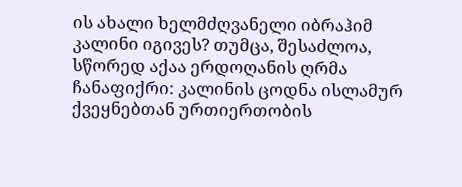ის ახალი ხელმძღვანელი იბრაჰიმ კალინი იგივეს? თუმცა, შესაძლოა, სწორედ აქაა ერდოღანის ღრმა ჩანაფიქრი: კალინის ცოდნა ისლამურ ქვეყნებთან ურთიერთობის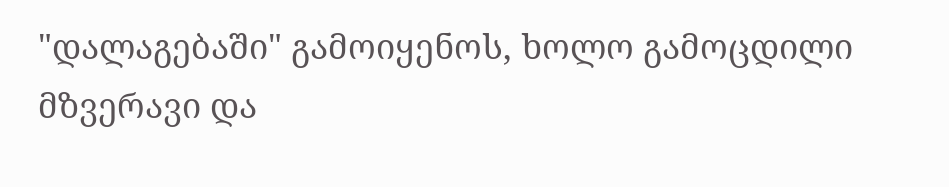"დალაგებაში" გამოიყენოს, ხოლო გამოცდილი მზვერავი და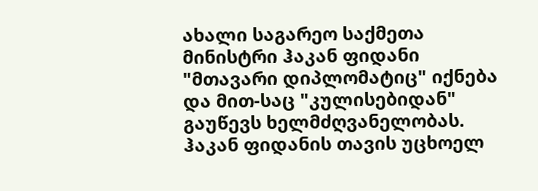ახალი საგარეო საქმეთა მინისტრი ჰაკან ფიდანი "მთავარი დიპლომატიც" იქნება და მით-საც "კულისებიდან" გაუწევს ხელმძღვანელობას. ჰაკან ფიდანის თავის უცხოელ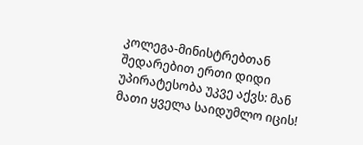კოლეგა-მინისტრებთან შედარებით ერთი დიდი უპირატესობა უკვე აქვს: მან მათი ყველა საიდუმლო იცის!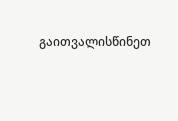გაითვალისწინეთ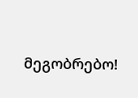მეგობრებო!